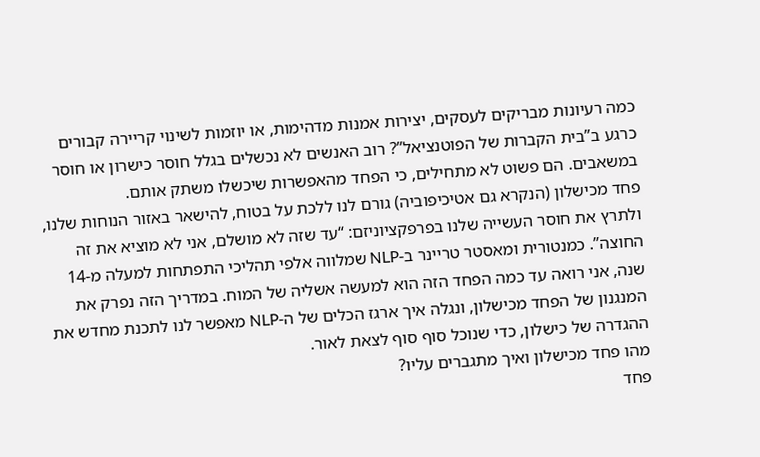כמה רעיונות מבריקים לעסקים, יצירות אמנות מדהימות, או יוזמות לשינוי קריירה קבורים כרגע ב”בית הקברות של הפוטנציאל”? רוב האנשים לא נכשלים בגלל חוסר כישרון או חוסר במשאבים. הם פשוט לא מתחילים, כי הפחד מהאפשרות שיכשלו משתק אותם.
פחד מכישלון (הנקרא גם אטיכיפוביה) גורם לנו ללכת על בטוח, להישאר באזור הנוחות שלנו, ולתרץ את חוסר העשייה שלנו בפרפקציוניזם: “עד שזה לא מושלם, אני לא מוציא את זה החוצה”. כמנטורית ומאסטר טריינר ב-NLP שמלווה אלפי תהליכי התפתחות למעלה מ-14 שנה, אני רואה עד כמה הפחד הזה הוא למעשה אשליה של המוח. במדריך הזה נפרק את המנגנון של הפחד מכישלון, ונגלה איך ארגז הכלים של ה-NLP מאפשר לנו לתכנת מחדש את ההגדרה של כישלון, כדי שנוכל סוף סוף לצאת לאור.
מהו פחד מכישלון ואיך מתגברים עליו?
פחד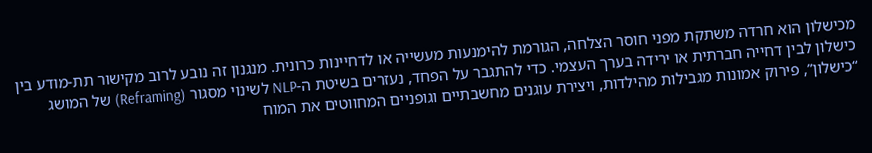מכישלון הוא חרדה משתקת מפני חוסר הצלחה, הגורמת להימנעות מעשייה או לדחיינות כרונית. מנגנון זה נובע לרוב מקישור תת-מודע בין כישלון לבין דחייה חברתית או ירידה בערך העצמי. כדי להתגבר על הפחד, נעזרים בשיטת ה-NLP לשינוי מסגור (Reframing) של המושג “כישלון”, פירוק אמונות מגבילות מהילדות, ויצירת עוגנים מחשבתיים וגופניים המחווטים את המוח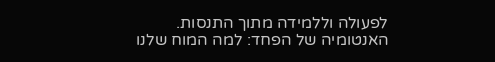לפעולה וללמידה מתוך התנסות.
האנטומיה של הפחד: למה המוח שלנו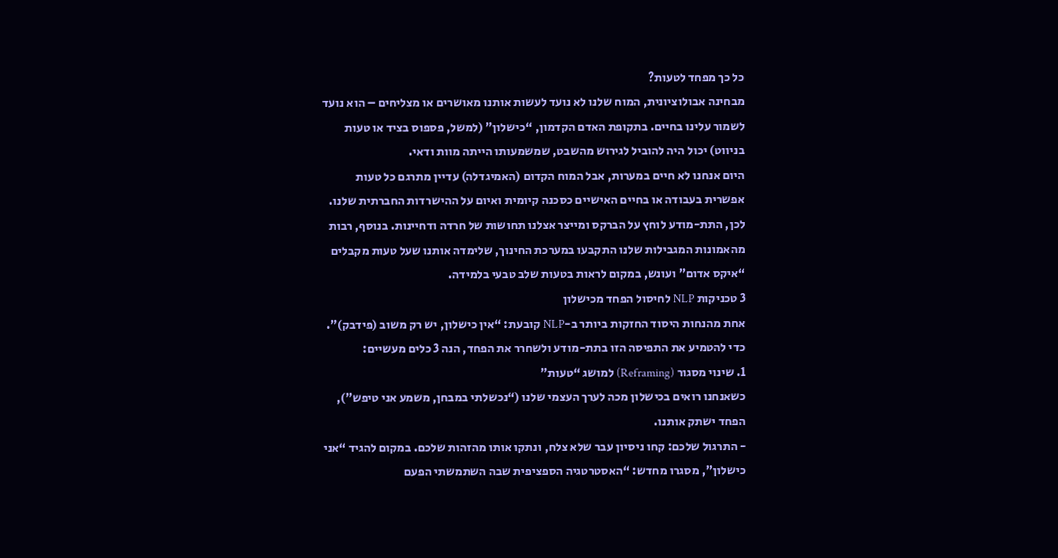כל כך מפחד לטעות?
מבחינה אבולוציונית, המוח שלנו לא נועד לעשות אותנו מאושרים או מצליחים – הוא נועד לשמור עלינו בחיים. בתקופת האדם הקדמון, “כישלון” (למשל, פספוס בציד או טעות בניווט) יכול היה להוביל לגירוש מהשבט, שמשמעותו הייתה מוות ודאי.
היום אנחנו לא חיים במערות, אבל המוח הקדום (האמיגדלה) עדיין מתרגם כל טעות אפשרית בעבודה או בחיים האישיים כסכנה קיומית ואיום על ההישרדות החברתית שלנו. לכן, התת-מודע לוחץ על הברקס ומייצר אצלנו תחושות של חרדה ודחיינות. בנוסף, רבות מהאמונות המגבילות שלנו התקבעו במערכת החינוך, שלימדה אותנו שעל טעות מקבלים “איקס אדום” ועונש, במקום לראות בטעות שלב טבעי בלמידה.
3 טכניקות NLP לחיסול הפחד מכישלון
אחת מהנחות היסוד החזקות ביותר ב-NLP קובעת: “אין כישלון, יש רק משוב (פידבק)”. כדי להטמיע את התפיסה הזו בתת-מודע ולשחרר את הפחד, הנה 3 כלים מעשיים:
1. שינוי מסגור (Reframing) למושג “טעות”
כשאנחנו רואים בכישלון מכה לערך העצמי שלנו (“נכשלתי במבחן, משמע אני טיפש”), הפחד ישתק אותנו.
- התרגול שלכם: קחו ניסיון עבר שלא צלח, ונתקו אותו מהזהות שלכם. במקום להגיד “אני כישלון”, מסגרו מחדש: “האסטרטגיה הספציפית שבה השתמשתי הפעם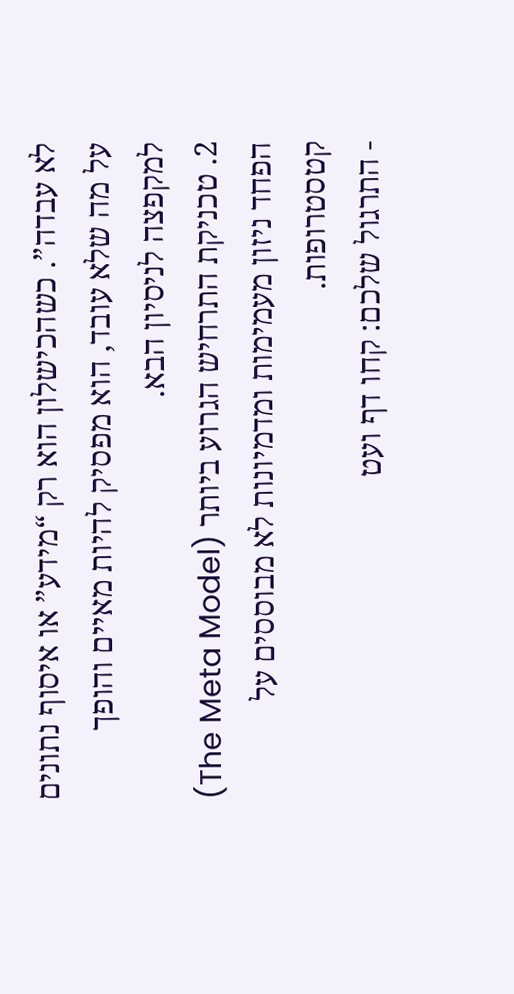לא עבדה”. כשהכישלון הוא רק “מידע” או איסוף נתונים על מה שלא עובד, הוא מפסיק להיות מאיים והופך למקפצה לניסיון הבא.
2. טכניקת התרחיש הגרוע ביותר (The Meta Model)
הפחד ניזון מעמימות ומדמיונות לא מבוססים על קטסטרופות.
- התרגול שלכם: קחו דף ועט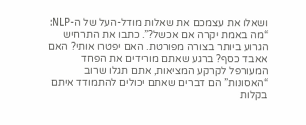ושאלו את עצמכם את שאלות מודל-העל של ה-NLP: “מה באמת יקרה אם אכשל?”. כתבו את התרחיש הגרוע ביותר בצורה מפורטת. האם יפטרו אותי? האם אאבד כסף? ברגע שאתם מורידים את הפחד המעורפל לקרקע המציאות, אתם תגלו שרוב “האסונות” הם דברים שאתם יכולים להתמודד איתם בקלות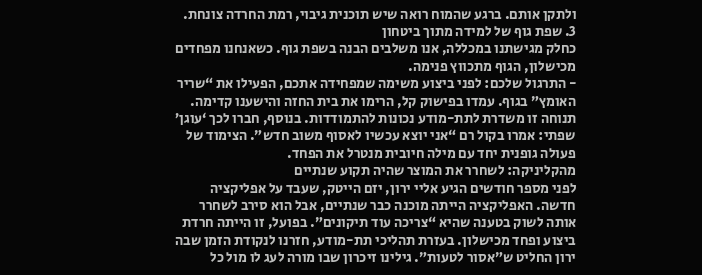ולתקן אותם. ברגע שהמוח רואה שיש תוכנית גיבוי, רמת החרדה צונחת.
3. שפת גוף של למידה מתוך ביטחון
כחלק מגישתנו במכללה, אנו משלבים הבנה בשפת גוף. כשאנחנו מפחדים מכישלון, הגוף מתכווץ פנימה.
- התרגול שלכם: לפני ביצוע משימה שמפחידה אתכם, הפעילו את “שריר האומץ” בגוף. עמדו בפישוק קל, הרימו את בית החזה והישענו קדימה. תנוחה זו משדרת לתת-מודע נכונות להתמודדות. בנוסף, חברו לכך ‘עוגן’ שפתי: אמרו בקול רם “אני יוצא עכשיו לאסוף משוב חדש”. הצימוד של פעולה גופנית יחד עם מילה חיובית מנטרל את הפחד.
מהקליניקה: לשחרר את המוצר שהיה תקוע שנתיים
לפני מספר חודשים הגיע אליי ירון, יזם הייטק, שעבד על אפליקציה חדשה. האפליקציה הייתה מוכנה כבר שנתיים, אבל הוא סירב לשחרר אותה לשוק בטענה שהיא “צריכה עוד תיקונים”. בפועל, זו הייתה חרדת ביצוע ופחד מכישלון. בעזרת תהליכי תת-מודע, חזרנו לנקודת הזמן שבה ירון החליט ש”אסור לטעות”. גילינו זיכרון שבו מורה לעג לו מול כל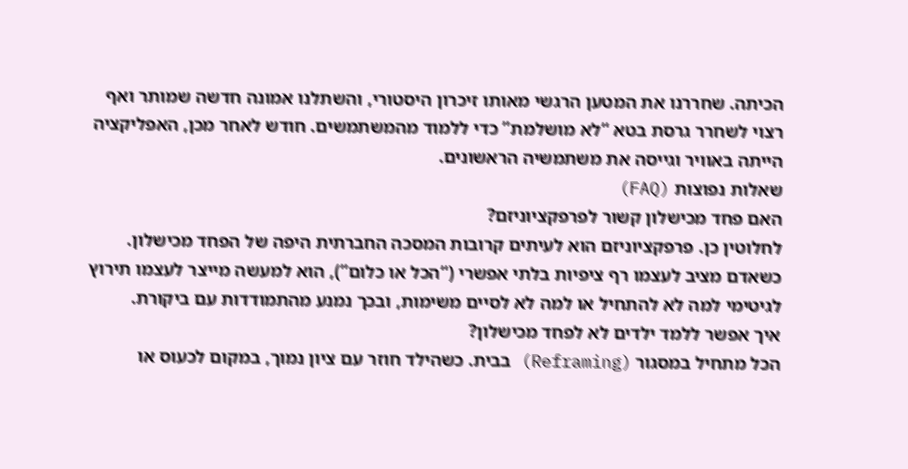הכיתה. שחררנו את המטען הרגשי מאותו זיכרון היסטורי, והשתלנו אמונה חדשה שמותר ואף רצוי לשחרר גרסת בטא “לא מושלמת” כדי ללמוד מהמשתמשים. חודש לאחר מכן, האפליקציה הייתה באוויר וגייסה את משתמשיה הראשונים.
שאלות נפוצות (FAQ)
האם פחד מכישלון קשור לפרפקציוניזם?
לחלוטין כן. פרפקציוניזם הוא לעיתים קרובות המסכה החברתית היפה של הפחד מכישלון. כשאדם מציב לעצמו רף ציפיות בלתי אפשרי (“הכל או כלום”), הוא למעשה מייצר לעצמו תירוץ לגיטימי למה לא להתחיל או למה לא לסיים משימות, ובכך נמנע מהתמודדות עם ביקורת.
איך אפשר ללמד ילדים לא לפחד מכישלון?
הכל מתחיל במסגור (Reframing) בבית. כשהילד חוזר עם ציון נמוך, במקום לכעוס או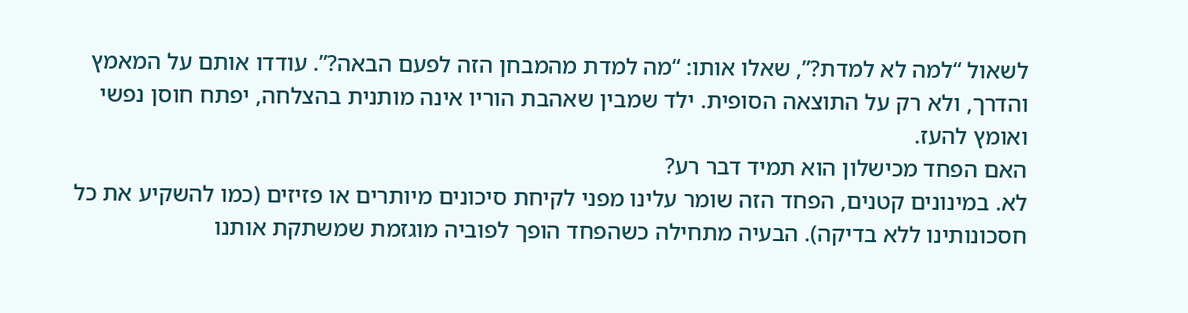לשאול “למה לא למדת?”, שאלו אותו: “מה למדת מהמבחן הזה לפעם הבאה?”. עודדו אותם על המאמץ והדרך, ולא רק על התוצאה הסופית. ילד שמבין שאהבת הוריו אינה מותנית בהצלחה, יפתח חוסן נפשי ואומץ להעז.
האם הפחד מכישלון הוא תמיד דבר רע?
לא. במינונים קטנים, הפחד הזה שומר עלינו מפני לקיחת סיכונים מיותרים או פזיזים (כמו להשקיע את כל חסכונותינו ללא בדיקה). הבעיה מתחילה כשהפחד הופך לפוביה מוגזמת שמשתקת אותנו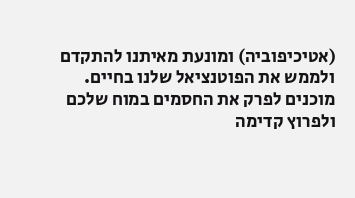(אטיכיפוביה) ומונעת מאיתנו להתקדם ולממש את הפוטנציאל שלנו בחיים.
מוכנים לפרק את החסמים במוח שלכם ולפרוץ קדימה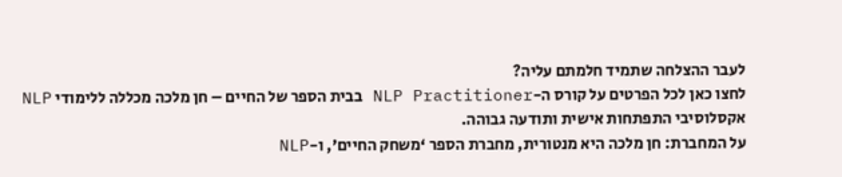לעבר ההצלחה שתמיד חלמתם עליה?
לחצו כאן לכל הפרטים על קורס ה-NLP Practitioner בבית הספר של החיים – חן מלכה מכללה ללימודי NLP אקסלוסיבי התפתחות אישית ותודעה גבוהה.
על המחברת: חן מלכה היא מנטורית, מחברת הספר ‘משחק החיים’, ו-NLP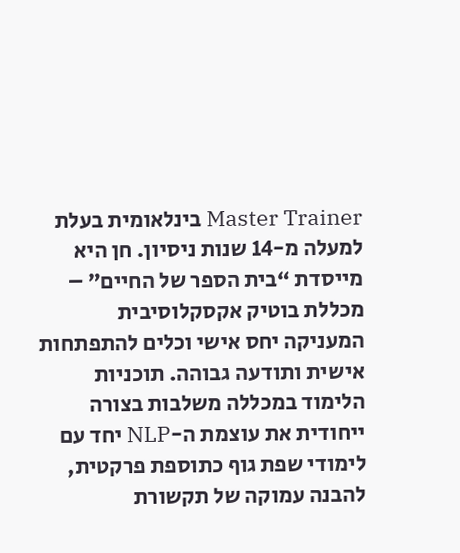Master Trainer בינלאומית בעלת למעלה מ-14 שנות ניסיון. חן היא מייסדת “בית הספר של החיים” – מכללת בוטיק אקסקלוסיבית המעניקה יחס אישי וכלים להתפתחות אישית ותודעה גבוהה. תוכניות הלימוד במכללה משלבות בצורה ייחודית את עוצמת ה-NLP יחד עם לימודי שפת גוף כתוספת פרקטית, להבנה עמוקה של תקשורת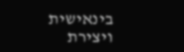בינאישית ויצירת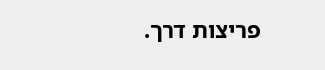פריצות דרך.